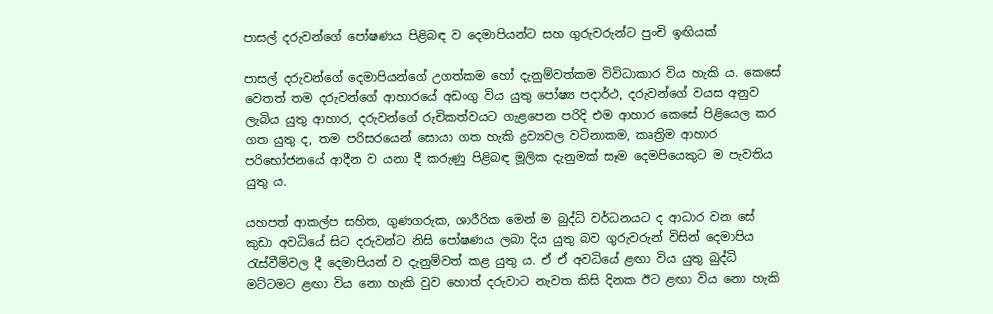පාසල් දරුවන්ගේ පෝෂණය පිළිබඳ ව දෙමාපියන්ට සහ ගුරුවරුන්ට පුංචි ඉඟියක්

පාසල් දරුවන්ගේ දෙමාපියන්ගේ උගත්කම හෝ දැනුම්වත්කම විවිධාකාර විය හැකි ය. කෙසේ වෙතත් තම දරුවන්ගේ ආහාරයේ අඩංගු විය යුතු පෝෂ්‍ය පදාර්ථ, දරුවන්ගේ වයස අනුව ලැබිය යුතු ආහාර, දරුවන්ගේ රුචිකත්වයට ගැළපෙන පරිදි එම ආහාර කෙසේ පිළියෙල කර ගත යුතු ද, තම පරිසරයෙන් සොයා ගත හැකි ද්‍රව්‍යවල වටිනාකම, කෘත්‍රිම ආහාර පරිභෝජනයේ ආදීන ව යනා දී කරුණු පිළිබඳ මූලික දැනුමක් සෑම දෙමපියෙකුට ම පැවතිය යුතු ය.

යහපත් ආකල්ප සහිත, ගුණගරුක, ශාරීරික මෙන් ම බුද්ධි වර්ධනයට ද ආධාර වන සේ කුඩා අවධියේ සිට දරුවන්ට නිසි පෝෂණය ලබා දිය යුතු බව ගුරුවරුන් විසින් දෙමාපිය රැස්වීම්වල දී දෙමාපියන් ව දැනුම්වත් කළ යුතු ය. ඒ ඒ අවධියේ ළඟා විය යුතු බුද්ධි මට්ටමට ළඟා විය නො හැකි වුව හොත් දරුවාට නැවත කිසි දිනක ඊට ළඟා විය නො හැකි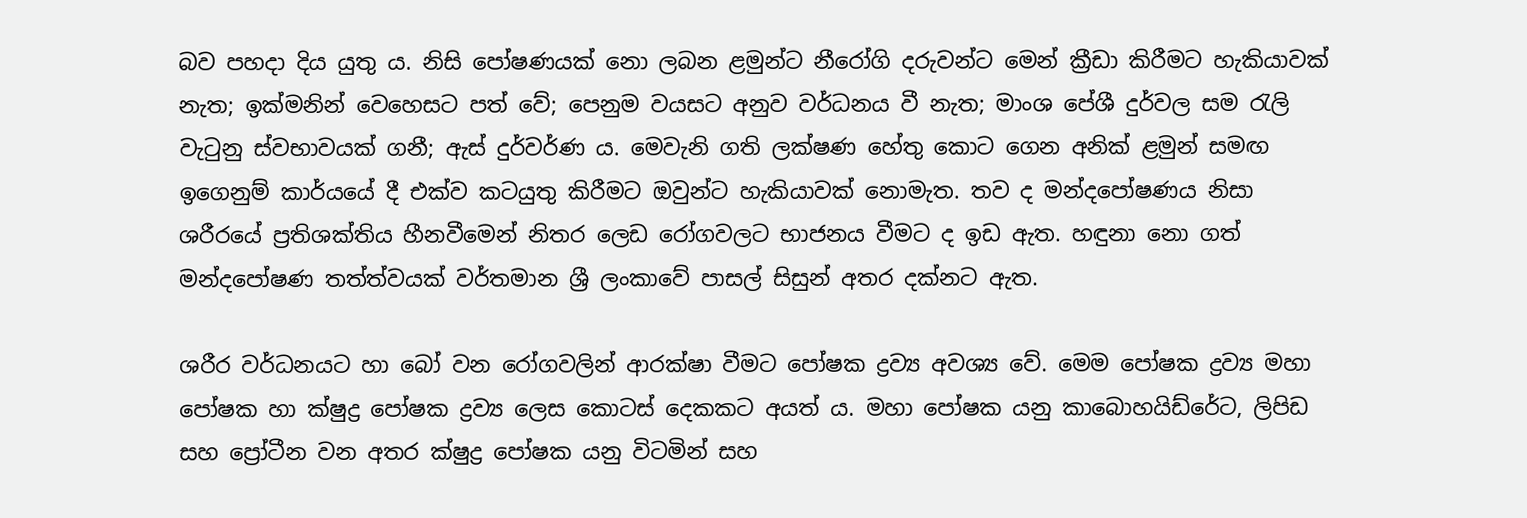බව පහදා දිය යුතු ය. නිසි පෝෂණයක් නො ලබන ළමුන්ට නීරෝගි දරුවන්ට මෙන් ක්‍රීඩා කිරීමට හැකියාවක් නැත; ඉක්මනින් වෙහෙසට පත් වේ; පෙනුම වයසට අනුව වර්ධනය වී නැත; මාංශ පේශී දුර්වල සම රැලි වැටුනු ස්වභාවයක් ගනී; ඇස් දුර්වර්ණ ය. මෙවැනි ගති ලක්ෂණ හේතු කොට ගෙන අනික් ළමුන් සමඟ ඉගෙනුම් කාර්යයේ දී එක්ව කටයුතු කිරීමට ඔවුන්ට හැකියාවක් නොමැත. තව ද මන්දපෝෂණය නිසා ශරීරයේ ප්‍රතිශක්තිය හීනවීමෙන් නිතර ලෙඩ රෝගවලට භාජනය වීමට ද ඉඩ ඇත. හඳුනා නො ගත් මන්දපෝෂණ තත්ත්වයක් වර්තමාන ශ්‍රී ලංකාවේ පාසල් සිසුන් අතර දක්නට ඇත.

ශරීර වර්ධනයට හා බෝ වන රෝගවලින් ආරක්ෂා වීමට පෝෂක ද්‍රව්‍ය අවශ්‍ය වේ. මෙම පෝෂක ද්‍රව්‍ය මහා පෝෂක හා ක්ෂුද්‍ර පෝෂක ද්‍රව්‍ය ලෙස කොටස් දෙකකට අයත් ය. මහා පෝෂක යනු කාබොහයිඩ්රේට, ලිපිඩ සහ ප්‍රෝටීන වන අතර ක්ෂුද්‍ර පෝෂක යනු විටමින් සහ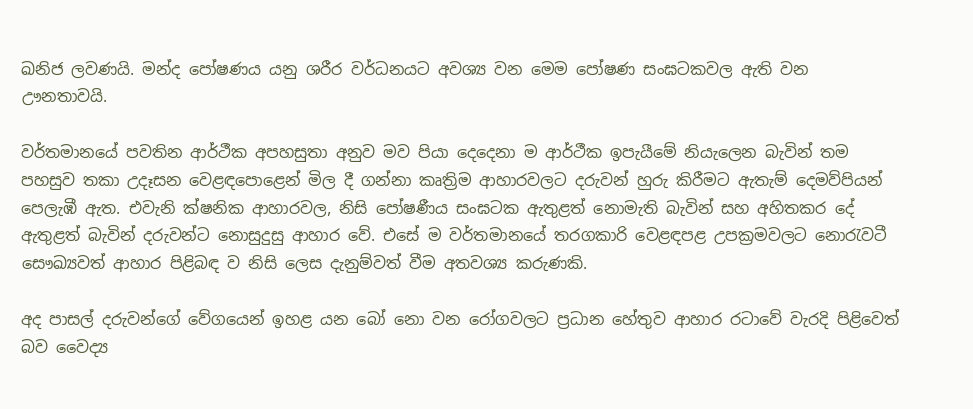ඛනිජ ලවණයි. මන්ද පෝෂණය යනු ශරීර වර්ධනයට අවශ්‍ය වන මෙම පෝෂණ සංඝටකවල ඇති වන ඌනතාවයි.

වර්තමානයේ පවතින ආර්ථීක අපහසුතා අනුව මව පියා දෙදෙනා ම ආර්ථීක ඉපැයීමේ නියැලෙන බැවින් තම පහසුව තකා උදෑසන වෙළඳපොළෙන් මිල දී ගන්නා කෘත්‍රිම ආහාරවලට දරුවන් හුරු කිරීමට ඇතැම් දෙමව්පියන් පෙලැඹී ඇත. එවැනි ක්ෂනික ආහාරවල, නිසි පෝෂණීය සංඝටක ඇතුළත් නොමැති බැවින් සහ අහිතකර දේ ඇතුළත් බැවින් දරුවන්ට නොසුදුසු ආහාර වේ. එසේ ම වර්තමානයේ තරගකාරි වෙළඳපළ උපක්‍රමවලට නොරැවටී සෞඛ්‍යවත් ආහාර පිළිබඳ ව නිසි ලෙස දැනුම්වත් වීම අතවශ්‍ය කරුණකි.

අද පාසල් දරුවන්ගේ වේගයෙන් ඉහළ යන බෝ නො වන රෝගවලට ප්‍රධාන හේතුව ආහාර රටාවේ වැරදි පිළිවෙත් බව වෛද්‍ය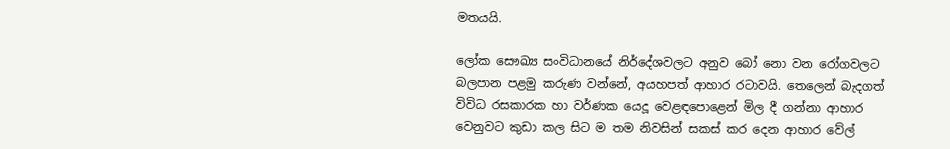මතයයි.

ලෝක සෞඛ්‍ය සංවිධානයේ නිර්දේශවලට අනුව බෝ නො වන රෝගවලට බලපාන පළමු කරුණ වන්නේ, අයහපත් ආහාර රටාවයි. තෙලෙන් බැදගත් විවිධ රසකාරක හා වර්ණක යෙදූ වෙළඳපොළෙන් මිල දී ගන්නා ආහාර වෙනුවට කුඩා කල සිට ම තම නිවසින් සකස් කර දෙන ආහාර වේල්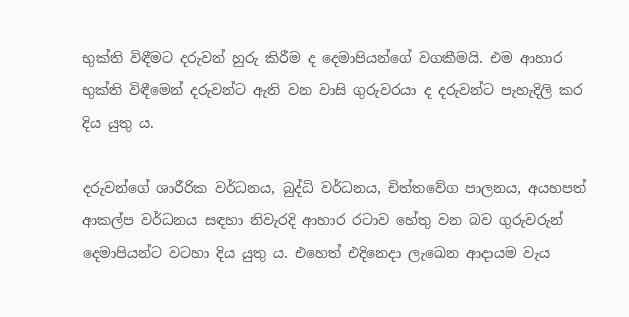භුක්ති විඳීමට දරුවන් හුරු කිරීම ද දෙමාපියන්ගේ වගකීමයි. එම ආහාර භුක්ති විඳීමෙන් දරුවන්ට ඇති වන වාසි ගුරුවරයා ද දරුවන්ට පැහැදිලි කර දිය යුතු ය.

දරුවන්ගේ ශාරීරික වර්ධනය, බුද්ධි වර්ධනය, චිත්තවේග පාලනය, අයහපත් ආකල්ප වර්ධනය සඳහා නිවැරදි ආහාර රටාව හේතු වන බව ගුරුවරුන් දෙමාපියන්ට වටහා දිය යුතු ය. එහෙත් එදිනෙදා ලැඛෙන ආදායම වැය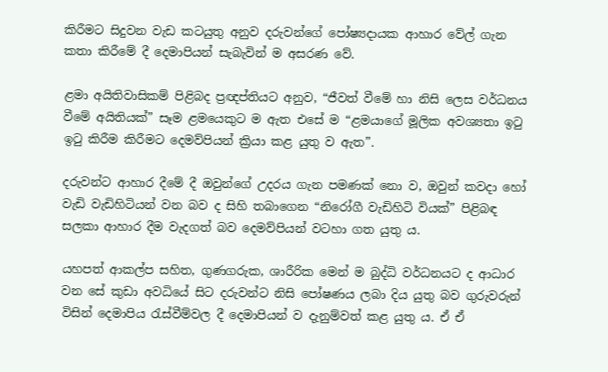කිරීමට සිදුවන වැඩ කටයුතු අනුව දරුවන්ගේ පෝෂ්‍යදායක ආහාර වේල් ගැන කතා කිරීමේ දී දෙමාපියන් සැබැවින් ම අසරණ වේ.

ළමා අයිතිවාසිකම් පිළිබද ප්‍රඥප්තියට අනුව, “ජීවත් වීමේ හා නිසි ලෙස වර්ධනය වීමේ අයිතියක්” සෑම ළමයෙකුට ම ඇත එසේ ම “ළමයාගේ මූලික අවශ්‍යතා ඉටු ඉටු කිරීම කිරීමට දෙමව්පියන් ක්‍රියා කළ යුතු ව ඇත”.

දරුවන්ට ආහාර දීමේ දී ඔවුන්ගේ උදරය ගැන පමණක් නො ව, ඔවුන් කවදා හෝ වැඩි වැඩිහිටියන් වන බව ද සිහි තබාගෙන “නිරෝගී වැඩිහිටි වියක්” පිළිබඳ සලකා ආහාර දීම වැදගත් බව දෙමව්පියන් වටහා ගත යුතු ය.

යහපත් ආකල්ප සහිත, ගුණගරුක, ශාරීරික මෙන් ම බුද්ධි වර්ධනයට ද ආධාර වන සේ කුඩා අවධියේ සිට දරුවන්ට නිසි පෝෂණය ලබා දිය යුතු බව ගුරුවරුන් විසින් දෙමාපිය රැස්වීම්වල දී දෙමාපියන් ව දැනුම්වත් කළ යුතු ය. ඒ ඒ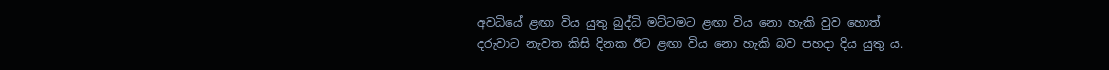අවධියේ ළඟා විය යුතු බුද්ධි මට්ටමට ළඟා විය නො හැකි වුව හොත් දරුවාට නැවත කිසි දිනක ඊට ළඟා විය නො හැකි බව පහදා දිය යුතු ය.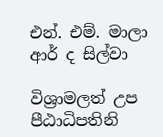එන්. එම්. මාලා ආර් ද සිල්වා

විශ්‍රාමලත් උප පීඨාධිපතිනි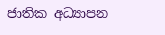ජාතික අධ්‍යාපන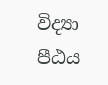විද්‍යා පීඨය